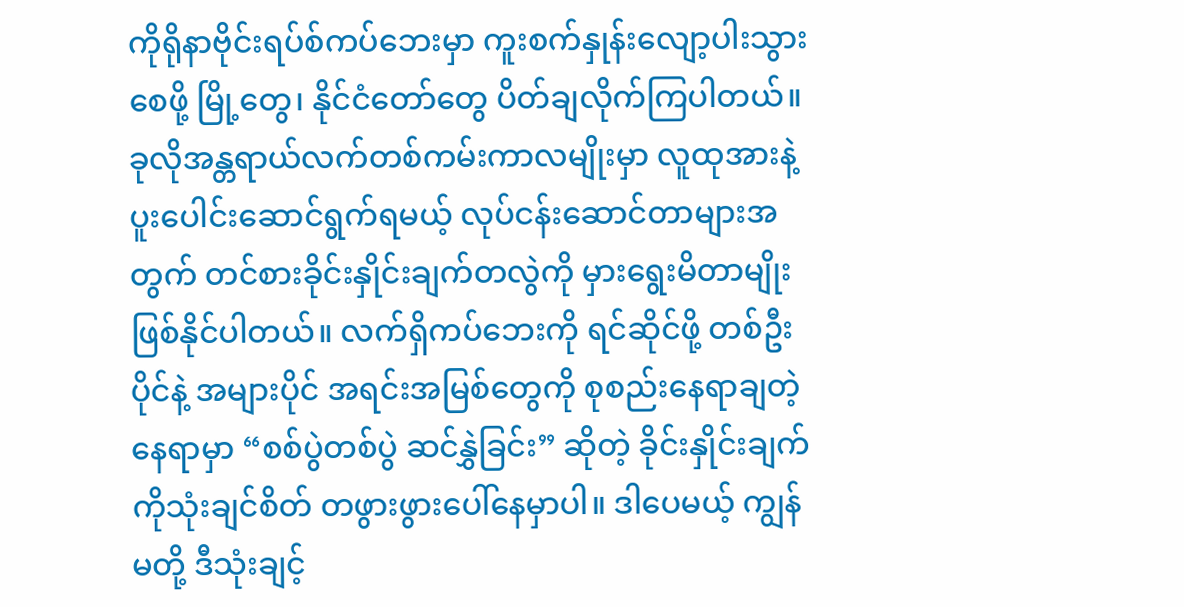ကိုရိုနာဗိုင်းရပ်စ်ကပ်ဘေးမှာ ကူးစက်နှုန်းလျော့ပါးသွားစေဖို့ မြို့တွေ၊ နိုင်ငံတော်တွေ ပိတ်ချလိုက်ကြပါတယ်။ ခုလိုအန္တရာယ်လက်တစ်ကမ်းကာလမျိုးမှာ လူထုအားနဲ့ ပူးပေါင်းဆောင်ရွက်ရမယ့် လုပ်ငန်းဆောင်တာများအတွက် တင်စားခိုင်းနှိုင်းချက်တလွဲကို မှားရွေးမိတာမျိုး ဖြစ်နိုင်ပါတယ်။ လက်ရှိကပ်ဘေးကို ရင်ဆိုင်ဖို့ တစ်ဦးပိုင်နဲ့ အများပိုင် အရင်းအမြစ်တွေကို စုစည်းနေရာချတဲ့နေရာမှာ “စစ်ပွဲတစ်ပွဲ ဆင်နွှဲခြင်း” ဆိုတဲ့ ခိုင်းနှိုင်းချက်ကိုသုံးချင်စိတ် တဖွားဖွားပေါ်နေမှာပါ။ ဒါပေမယ့် ကျွန်မတို့ ဒီသုံးချင့်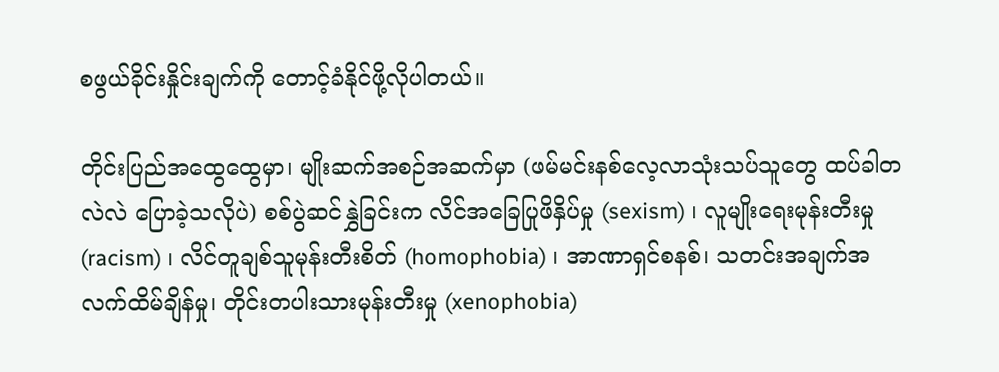စဖွယ်ခိုင်းနှိုင်းချက်ကို တောင့်ခံနိုင်ဖို့လိုပါတယ်။

တိုင်းပြည်အထွေထွေမှာ၊ မျိုးဆက်အစဉ်အဆက်မှာ (ဖမ်မင်းနစ်လေ့လာသုံးသပ်သူတွေ ထပ်ခါတလဲလဲ ပြောခဲ့သလိုပဲ) စစ်ပွဲဆင်နွှဲခြင်းက လိင်အခြေပြုဖိနှိပ်မှု (sexism) ၊ လူမျိုးရေးမုန်းတီးမှု (racism) ၊ လိင်တူချစ်သူမုန်းတီးစိတ် (homophobia) ၊ အာဏာရှင်စနစ်၊ သတင်းအချက်အလက်ထိမ်ချိန်မှု၊ တိုင်းတပါးသားမုန်းတီးမှု (xenophobia)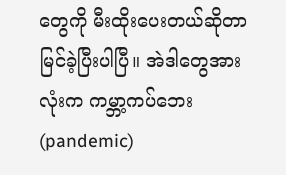တွေကို မီးထိုးပေးတယ်ဆိုတာ မြင်ခဲ့ပြီးပါပြီ။ အဲဒါတွေအားလုံးက ကမ္ဘာ့ကပ်ဘေး (pandemic)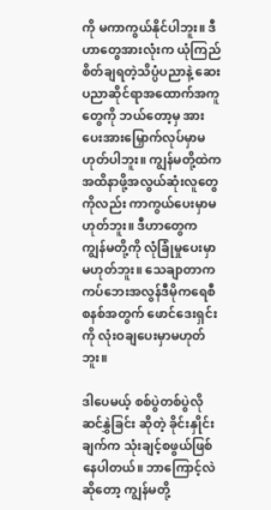ကို မကာကွယ်နိုင်ပါဘူး။ ဒီဟာတွေအားလုံးက ယုံကြည်စိတ်ချရတဲ့သိပ္ပံပညာနဲ့ ဆေးပညာဆိုင်ရာအထောက်အကူတွေကို ဘယ်တော့မှ အားပေးအားမြှောက်လုပ်မှာမဟုတ်ပါဘူး။ ကျွန်မတို့ထဲကအထိနာဖို့အလွယ်ဆုံးလူတွေကိုလည်း ကာကွယ်ပေးမှာမဟုတ်ဘူး။ ဒီဟာတွေက ကျွန်မတို့ကို လုံခြုံမှုပေးမှာမဟုတ်ဘူး။ သေချာတာက ကပ်ဘေးအလွန်ဒီမိုကရေစီစနစ်အတွက် ဖောင်ဒေးရှင်းကို လုံးဝချပေးမှာမဟုတ်ဘူး။

ဒါပေမယ့် စစ်ပွဲတစ်ပွဲလိုဆင်နွှဲခြင်း ဆိုတဲ့ ခိုင်းနှိုင်းချက်က သုံးချင့်စဖွယ်ဖြစ်နေပါတယ်။ ဘာကြောင့်လဲဆိုတော့ ကျွန်မတို့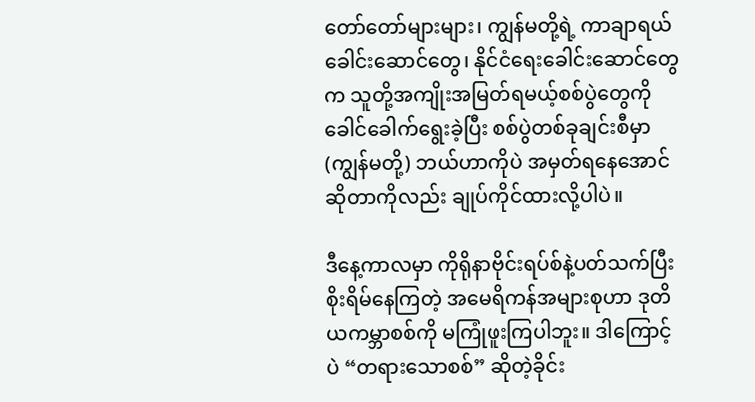တော်တော်များများ၊ ကျွန်မတို့ရဲ့ ကာချာရယ်ခေါင်းဆောင်တွေ၊ နိုင်ငံရေးခေါင်းဆောင်တွေက သူတို့အကျိုးအမြတ်ရမယ့်စစ်ပွဲတွေကို ခေါင်ခေါက်ရွေးခဲ့ပြီး စစ်ပွဲတစ်ခုချင်းစီမှာ (ကျွန်မတို့) ဘယ်ဟာကိုပဲ အမှတ်ရနေအောင်ဆိုတာကိုလည်း ချုပ်ကိုင်ထားလို့ပါပဲ။

ဒီနေ့ကာလမှာ ကိုရိုနာဗိုင်းရပ်စ်နဲ့ပတ်သက်ပြီး စိုးရိမ်နေကြတဲ့ အမေရိကန်အများစုဟာ ဒုတိယကမ္ဘာစစ်ကို မကြုံဖူးကြပါဘူး။ ဒါကြောင့်ပဲ “တရားသောစစ်” ဆိုတဲ့ခိုင်း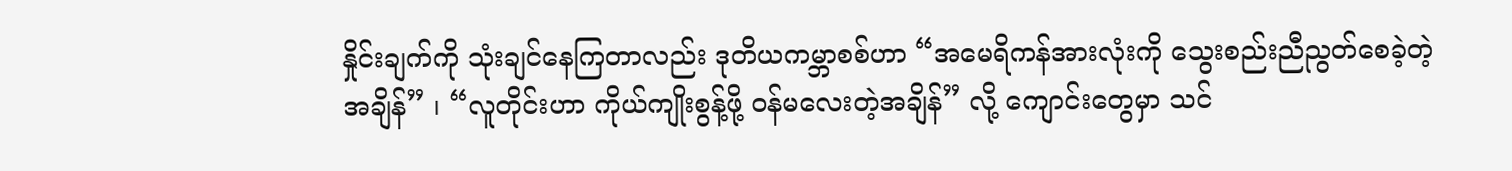နှိုင်းချက်ကို သုံးချင်နေကြတာလည်း ဒုတိယကမ္ဘာစစ်ဟာ “အမေရိကန်အားလုံးကို သွေးစည်းညီညွတ်စေခဲ့တဲ့အချိန်” ၊ “လူတိုင်းဟာ ကိုယ်ကျိုးစွန့်ဖို့ ဝန်မလေးတဲ့အချိန်” လို့ ကျောင်းတွေမှာ သင်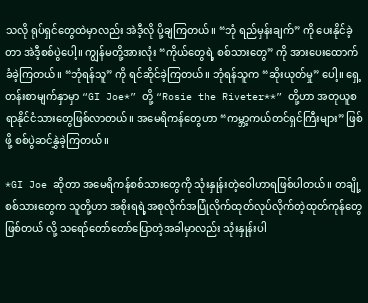သလို ရုပ်ရှင်တွေထဲမှာလည်း အဲဒီ့လို ပို့ချကြတယ်။ “ဘုံ ရည်မှန်းချက်” ကို ပေးနိုင်ခဲ့တာ အဲဒီ့စစ်ပွဲပေါ့။ ကျွန်မတို့အားလုံး “ကိုယ်တွေရဲ့ စစ်သားတွေ” ကို အားပေးထောက်ခံခဲ့ကြတယ်။ “ဘုံရန်သူ” ကို ရင်ဆိုင်ခဲ့ကြတယ်။ ဘုံရန်သူက “ဆိုးယုတ်မှု” ပေါ့။ ရှေ့တန်းစာမျက်နှာမှာ “GI Joe*” တို့ “Rosie the Riveter**” တို့ဟာ အတုယူစရာနိုင်ငံသားတွေဖြစ်လာတယ်။ အမေရိကန်တွေဟာ “ကမ္ဘာ့ကယ်တင်ရှင်ကြီးများ” ဖြစ်ဖို့ စစ်ပွဲဆင်နွှဲခဲ့ကြတယ်။

*GI Joe ဆိုတာ အမေရိကန်စစ်သားတွေကို သုံးနှုန်းတဲ့ဝေါဟာရဖြစ်ပါတယ်။ တချို့စစ်သားတွေက သူတို့ဟာ အစိုးရရဲ့အစုလိုက်အပြုံလိုက်ထုတ်လုပ်လိုက်တဲ့ထုတ်ကုန်တွေဖြစ်တယ် လို့ သရော်တော်တော်ပြောတဲ့အခါမှာလည်း သုံးနှုန်းပါ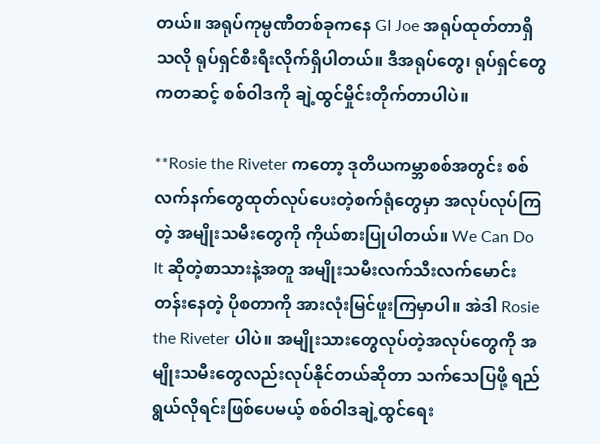တယ်။ အရုပ်ကုမ္ပဏီတစ်ခုကနေ GI Joe အရုပ်ထုတ်တာရှိသလို ရုပ်ရှင်စီးရီးလိုက်ရှိပါတယ်။ ဒီအရုပ်တွေ၊ ရုပ်ရှင်တွေကတဆင့် စစ်ဝါဒကို ချဲ့ထွင်မှိုင်းတိုက်တာပါပဲ။

**Rosie the Riveter ကတော့ ဒုတိယကမ္ဘာစစ်အတွင်း စစ်လက်နက်တွေထုတ်လုပ်ပေးတဲ့စက်ရုံတွေမှာ အလုပ်လုပ်ကြတဲ့ အမျိုးသမီးတွေကို ကိုယ်စားပြုပါတယ်။ We Can Do It ဆိုတဲ့စာသားနဲ့အတူ အမျိုးသမီးလက်သီးလက်မောင်းတန်းနေတဲ့ ပိုစတာကို အားလုံးမြင်ဖူးကြမှာပါ။ အဲဒါ Rosie the Riveter ပါပဲ။ အမျိုးသားတွေလုပ်တဲ့အလုပ်တွေကို အမျိုးသမီးတွေလည်းလုပ်နိုင်တယ်ဆိုတာ သက်သေပြဖို့ ရည်ရွယ်လိုရင်းဖြစ်ပေမယ့် စစ်ဝါဒချဲ့ထွင်ရေး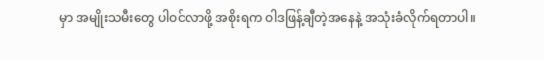မှာ အမျိုးသမီးတွေ ပါဝင်လာဖို့ အစိုးရက ဝါဒဖြန့်ချီတဲ့အနေနဲ့ အသုံးခံလိုက်ရတာပါ။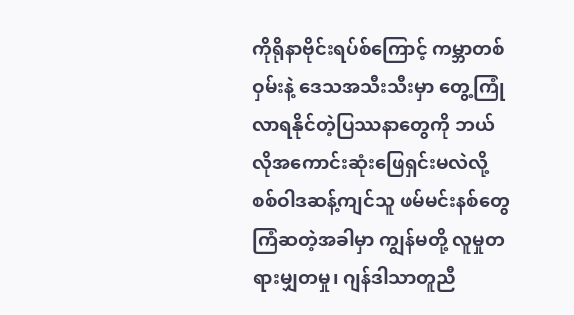ကိုရိုနာဗိုင်းရပ်စ်ကြောင့် ကမ္ဘာတစ်ဝှမ်းနဲ့ ဒေသအသီးသီးမှာ တွေ့ကြုံလာရနိုင်တဲ့ပြဿနာတွေကို ဘယ်လိုအကောင်းဆုံးဖြေရှင်းမလဲလို့ စစ်ဝါဒဆန့်ကျင်သူ ဖမ်မင်းနစ်တွေ ကြံဆတဲ့အခါမှာ ကျွန်မတို့ လူမှုတရားမျှတမှု၊ ဂျန်ဒါသာတူညီ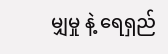မျှမှု နဲ့ ရေရှည်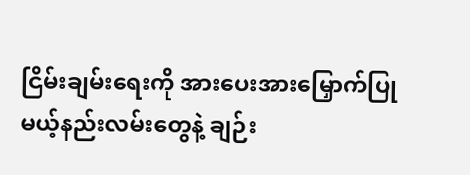ငြိမ်းချမ်းရေးကို အားပေးအားမြှောက်ပြုမယ့်နည်းလမ်းတွေနဲ့ ချဉ်း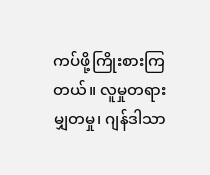ကပ်ဖို့ကြိုးစားကြတယ်။ လူမှုတရားမျှတမှု၊ ဂျန်ဒါသာ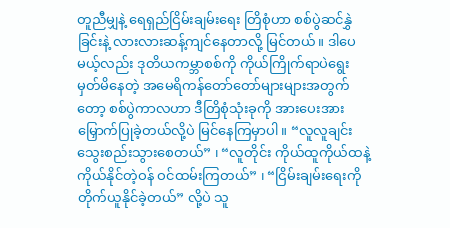တူညီမျှနဲ့ ရေရှည်ငြိမ်းချမ်းရေး တြိစုံဟာ စစ်ပွဲဆင်နွှဲခြင်းနဲ့ လားလားဆန့်ကျင်နေတာလို့ မြင်တယ်။ ဒါပေမယ့်လည်း ဒုတိယကမ္ဘာစစ်ကို ကိုယ်ကြိုက်ရာပဲရွေးမှတ်မိနေတဲ့ အမေရိကန်တော်တော်များများအတွက်တော့ စစ်ပွဲကာလဟာ ဒီတြိစုံသုံးခုကို အားပေးအားမြှောက်ပြုခဲ့တယ်လို့ပဲ မြင်နေကြမှာပါ။ “လူလူချင်း သွေးစည်းသွားစေတယ်” ၊ “လူတိုင်း ကိုယ်ထူကိုယ်ထနဲ့ ကိုယ်နိုင်တဲ့ဝန် ဝင်ထမ်းကြတယ်” ၊ “ငြိမ်းချမ်းရေးကို တိုက်ယူနိုင်ခဲ့တယ်” လို့ပဲ သူ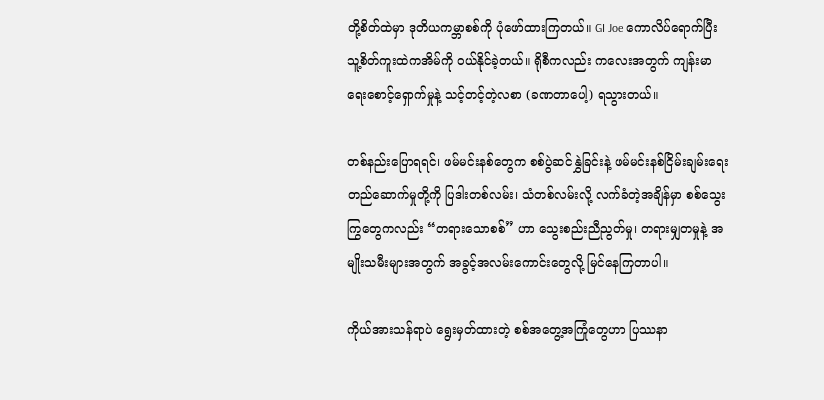တို့စိတ်ထဲမှာ ဒုတိယကမ္ဘာစစ်ကို ပုံဖော်ထားကြတယ်။ GI Joe ကောလိပ်ရောက်ပြီး သူ့စိတ်ကူးထဲကအိမ်ကို ဝယ်နိုင်ခဲ့တယ်။ ရိုစီကလည်း ကလေးအတွက် ကျန်းမာရေးစောင့်ရှောက်မှုနဲ့ သင့်တင့်တဲ့လစာ (ခဏတာပေါ့) ရသွားတယ်။

တစ်နည်းပြောရရင်၊ ဖမ်မင်းနစ်တွေက စစ်ပွဲဆင်နွှဲခြင်းနဲ့ ဖမ်မင်းနစ်ငြိမ်းချမ်းရေးတည်ဆောက်မှုတို့ကို ပြဒါးတစ်လမ်း၊ သံတစ်လမ်းလို့ လက်ခံတဲ့အချိန်မှာ စစ်သွေးကြွတွေကလည်း “တရားသောစစ်” ဟာ သွေးစည်းညီညွတ်မှု၊ တရားမျှတမှုနဲ့ အမျိုးသမီးများအတွက် အခွင့်အလမ်းကောင်းတွေလို့ မြင်နေကြတာပါ။

ကိုယ်အားသန်ရာပဲ ရွေးမှတ်ထားတဲ့ စစ်အတွေ့အကြုံတွေဟာ ပြဿနာ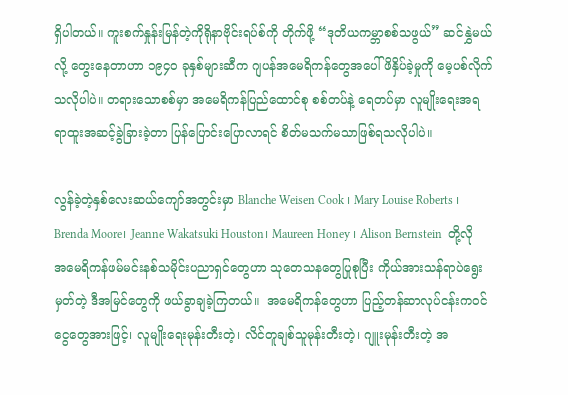ရှိပါတယ်။ ကူးစက်နှုန်းမြန်တဲ့ကိုရိုနာဗိုင်းရပ်စ်ကို တိုက်ဖို့ “ဒုတိယကမ္ဘာစစ်သဖွယ်” ဆင်နွှဲမယ်လို့ တွေးနေတာဟာ ၁၉၄၀ ခုနှစ်များဆီက ဂျပန်အမေရိကန်တွေအပေါ် ဖိနှိပ်ခဲ့မှုကို မေ့ပစ်လိုက်သလိုပါပဲ။ တရားသောစစ်မှာ အမေရိကန်ပြည်ထောင်စု စစ်တပ်နဲ့ ရေတပ်မှာ လူမျိုးရေးအရ ရာထူးအဆင့်ခွဲခြားခဲ့တာ ပြန်ပြောင်းပြောလာရင် စိတ်မသက်မသာဖြစ်ရသလိုပါပဲ။

လွန်ခဲ့တဲ့နှစ်လေးဆယ်ကျော်အတွင်းမှာ Blanche Weisen Cook ၊ Mary Louise Roberts ၊ Brenda Moore၊ Jeanne Wakatsuki Houston၊ Maureen Honey ၊ Alison Bernstein  တို့လို အမေရိကန်ဖမ်မင်းနစ်သမိုင်းပညာရှင်တွေဟာ သုတေသနတွေပြုစုပြီး ကိုယ်အားသန်ရာပဲရွေးမှတ်တဲ့ ဒီအမြင်တွေကို ဖယ်ခွာချခဲ့ကြတယ်။  အမေရိကန်တွေဟာ ပြည့်တန်ဆာလုပ်ငန်းကဝင်ငွေတွေအားဖြင့်၊ လူမျိုးရေးမုန်းတီးတဲ့၊ လိင်တူချစ်သူမုန်းတီးတဲ့၊ ဂျူးမုန်းတီးတဲ့ အ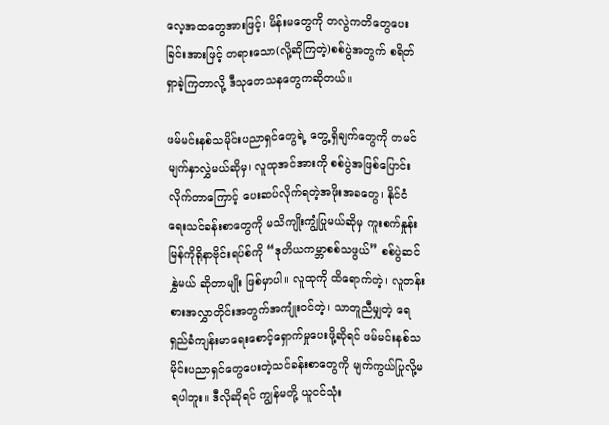လေ့အထတွေအားဖြင့်၊ မိန်းမတွေကို တလွဲကတိတွေပေးခြင်းအားဖြင့် တရားသော(လို့ဆိုကြတဲ့)စစ်ပွဲအတွက် စရိတ်ရှာခဲ့ကြတာလို့ ဒီသုတေသနတွေကဆိုတယ်။

ဖမ်မင်းနစ်သမိုင်းပညာရှင်တွေရဲ့ တွေ့ရှိချက်တွေကို တမင်မျက်နှာလွှဲမယ်ဆိုမှ၊ လူထုအင်အားကို စစ်ပွဲအဖြစ်ပြောင်းလိုက်တာကြောင့် ပေးဆပ်လိုက်ရတဲ့အဖိုးအခတွေ၊ နိုင်ငံရေးသင်ခန်းစာတွေကို မသိကျိုးကျွံပြုမယ်ဆိုမှ ကူးစက်နှုန်းမြန်ကိုရိုနာဗိုင်းရပ်စ်ကို “ဒုတိယကမ္ဘာစစ်သဖွယ်” စစ်ပွဲဆင်နွှဲမယ် ဆိုတာမျိုး ဖြစ်မှာပါ။ လူထုကို ထိရောက်တဲ့၊ လူတန်းစားအလွှာတိုင်းအတွက်အကျုံးဝင်တဲ့၊ သာတူညီမျှတဲ့ ရေရှည်ခံကျန်းမာရေးစောင့်ရှောက်မှုပေးဖို့ဆိုရင် ဖမ်မင်းနစ်သမိုင်းပညာရှင်တွေပေးတဲ့သင်ခန်းစာတွေကို မျက်ကွယ်ပြုလို့မရပါဘူး။ ဒီလိုဆိုရင် ကျွန်မတို့ ယူငင်သုံး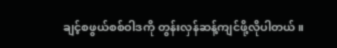ချင့်စဖွယ်စစ်ဝါဒကို တွန်းလှန်ဆန့်ကျင်ဖို့လိုပါတယ်။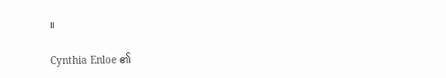။

Cynthia Enloe ၏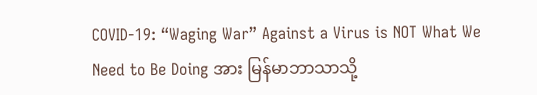COVID-19: “Waging War” Against a Virus is NOT What We Need to Be Doing အား မြန်မာဘာသာသို့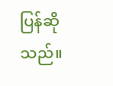ပြန်ဆိုသည်။